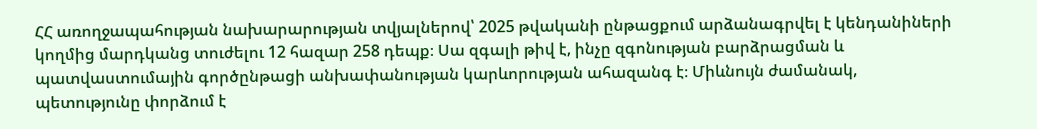ՀՀ առողջապահության նախարարության տվյալներով՝ 2025 թվականի ընթացքում արձանագրվել է կենդանիների կողմից մարդկանց տուժելու 12 հազար 258 դեպք։ Սա զգալի թիվ է, ինչը զգոնության բարձրացման և պատվաստումային գործընթացի անխափանության կարևորության ահազանգ է։ Միևնույն ժամանակ, պետությունը փորձում է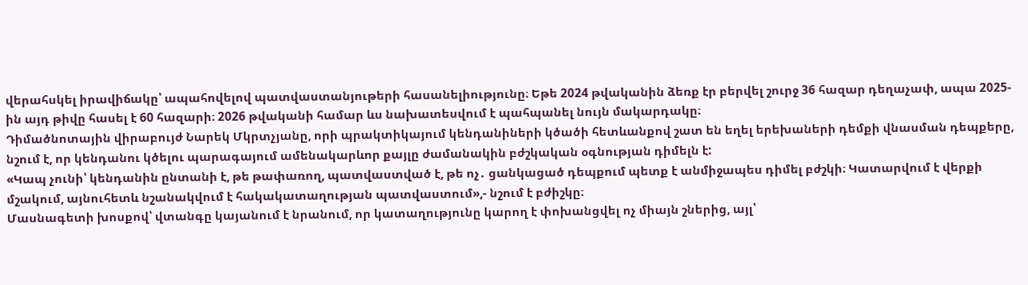վերահսկել իրավիճակը՝ ապահովելով պատվաստանյութերի հասանելիությունը։ Եթե 2024 թվականին ձեռք էր բերվել շուրջ 36 հազար դեղաչափ, ապա 2025-ին այդ թիվը հասել է 60 հազարի։ 2026 թվականի համար ևս նախատեսվում է պահպանել նույն մակարդակը։
Դիմածնոտային վիրաբույժ Նարեկ Մկրտչյանը, որի պրակտիկայում կենդանիների կծածի հետևանքով շատ են եղել երեխաների դեմքի վնասման դեպքերը, նշում է, որ կենդանու կծելու պարագայում ամենակարևոր քայլը ժամանակին բժշկական օգնության դիմելն է:
«Կապ չունի՝ կենդանին ընտանի է, թե թափառող, պատվաստված է, թե ոչ․ ցանկացած դեպքում պետք է անմիջապես դիմել բժշկի։ Կատարվում է վերքի մշակում, այնուհետև նշանակվում է հակակատաղության պատվաստում»,- նշում է բժիշկը։
Մասնագետի խոսքով՝ վտանգը կայանում է նրանում, որ կատաղությունը կարող է փոխանցվել ոչ միայն շներից, այլ՝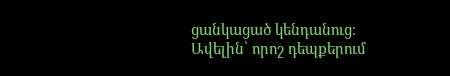ցանկացած կենդանուց։ Ավելին՝ որոշ դեպքերում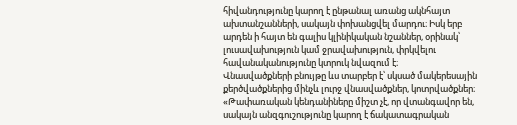հիվանդությունը կարող է ընթանալ առանց ակնհայտ ախտանշանների, սակայն փոխանցվել մարդու։ Իսկ երբ արդեն ի հայտ են գալիս կլինիկական նշաններ, օրինակ՝ լուսավախություն կամ ջրավախություն, փրկվելու հավանականությունը կտրուկ նվազում է։
Վնասվածքների բնույթը ևս տարբեր է՝ սկսած մակերեսային քերծվածքներից մինչև լուրջ վնասվածքներ, կոտրվածքներ։ «Թափառական կենդանիները միշտ չէ, որ վտանգավոր են, սակայն անզգուշությունը կարող է ճակատագրական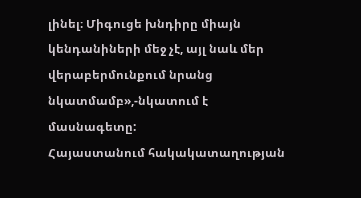լինել։ Միգուցե խնդիրը միայն կենդանիների մեջ չէ, այլ նաև մեր վերաբերմունքում նրանց նկատմամբ»,-նկատում է մասնագետը:
Հայաստանում հակակատաղության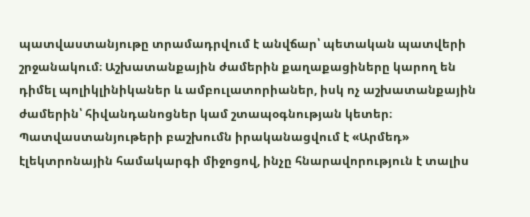պատվաստանյութը տրամադրվում է անվճար՝ պետական պատվերի շրջանակում։ Աշխատանքային ժամերին քաղաքացիները կարող են դիմել պոլիկլինիկաներ և ամբուլատորիաներ, իսկ ոչ աշխատանքային ժամերին՝ հիվանդանոցներ կամ շտապօգնության կետեր։ Պատվաստանյութերի բաշխումն իրականացվում է «Արմեդ» էլեկտրոնային համակարգի միջոցով, ինչը հնարավորություն է տալիս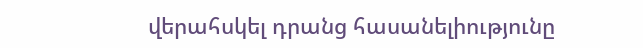վերահսկել դրանց հասանելիությունը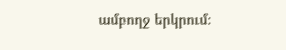ամբողջ երկրում։